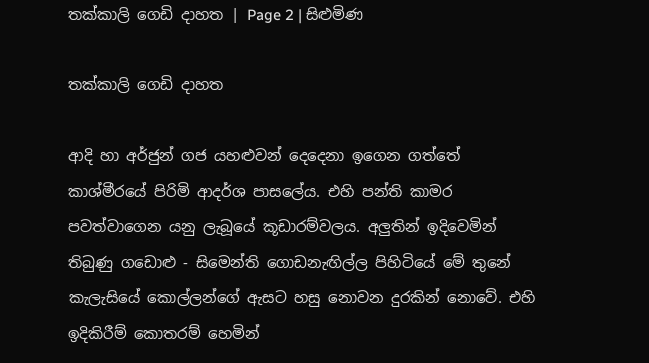තක්කාලි ගෙඩි දාහත | Page 2 | සිළුමිණ

තක්කාලි ගෙඩි දාහත

ආදි හා අර්ජුන් ගජ යහළුවන් දෙදෙනා ඉගෙන ගත්තේ කාශ්මීරයේ පිරිමි ආදර්ශ පාසලේය. එහි පන්ති කාමර පවත්වාගෙන යනු ලැබූයේ කූඩාරම්වලය. අලුතින් ඉදිවෙමින් තිබුණු ගඩොළු - සිමෙන්ති ගොඩනැඟිල්ල පිහිටියේ මේ තුනේ කැලැසියේ කොල්ලන්ගේ ඇසට හසු නොවන දුරකින් නොවේ. එහි ඉදිකිරීම් කොතරම් හෙමින්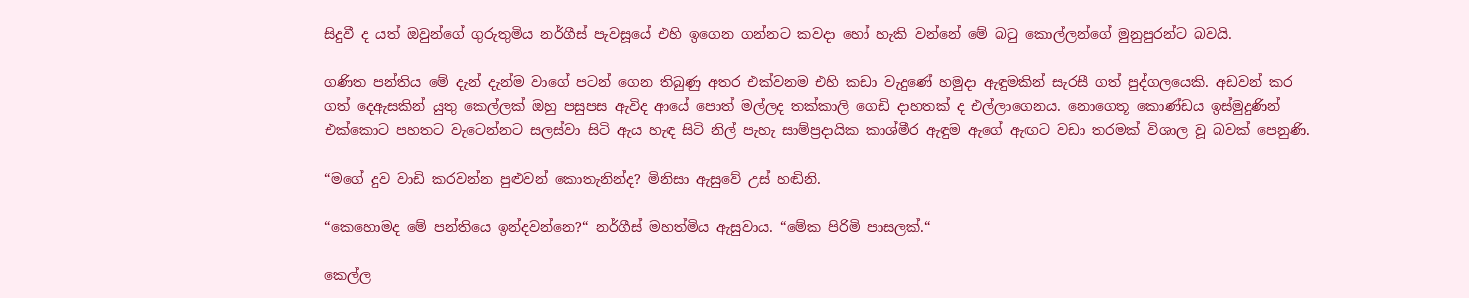සිදුවී ද යත් ඔවුන්ගේ ගුරුතුමිය නර්ගීස් පැවසූයේ එහි ඉගෙන ගන්නට කවදා හෝ හැකි වන්නේ මේ බටු කොල්ලන්ගේ මුනුපුරන්ට බවයි.

ගණිත පන්තිය මේ දැන් දැන්ම වාගේ පටන් ගෙන තිබුණු අතර එක්වනම එහි කඩා වැදුණේ හමුදා ඇඳුමකින් සැරසී ගත් පුද්ගලයෙකි. අඩවන් කර ගත් දෙඇසකින් යුතු කෙල්ලක් ඔහු පසුපස ඇවිද ආයේ පොත් මල්ලද තක්කාලි ගෙඩි දාහතක් ද එල්ලාගෙනය. නොගෙතූ කොණ්ඩය ඉස්මුදුණින් එක්කොට පහතට වැටෙන්නට සලස්වා සිටි ඇය හැඳ සිටි නිල් පැහැ සාම්ප්‍රදායික කාශ්මීර ඇඳුම ඇගේ ඇඟට වඩා තරමක් විශාල වූ බවක් පෙනුණි.

“මගේ දුව වාඩි කරවන්න පුළුවන් කොතැනින්ද? මිනිසා ඇසුවේ උස් හඬිනි.

“කෙහොමද මේ පන්තියෙ ඉන්දවන්නෙ?“ නර්ගීස් මහත්මිය ඇසුවාය. “මේක පිරිමි පාසලක්.“

කෙල්ල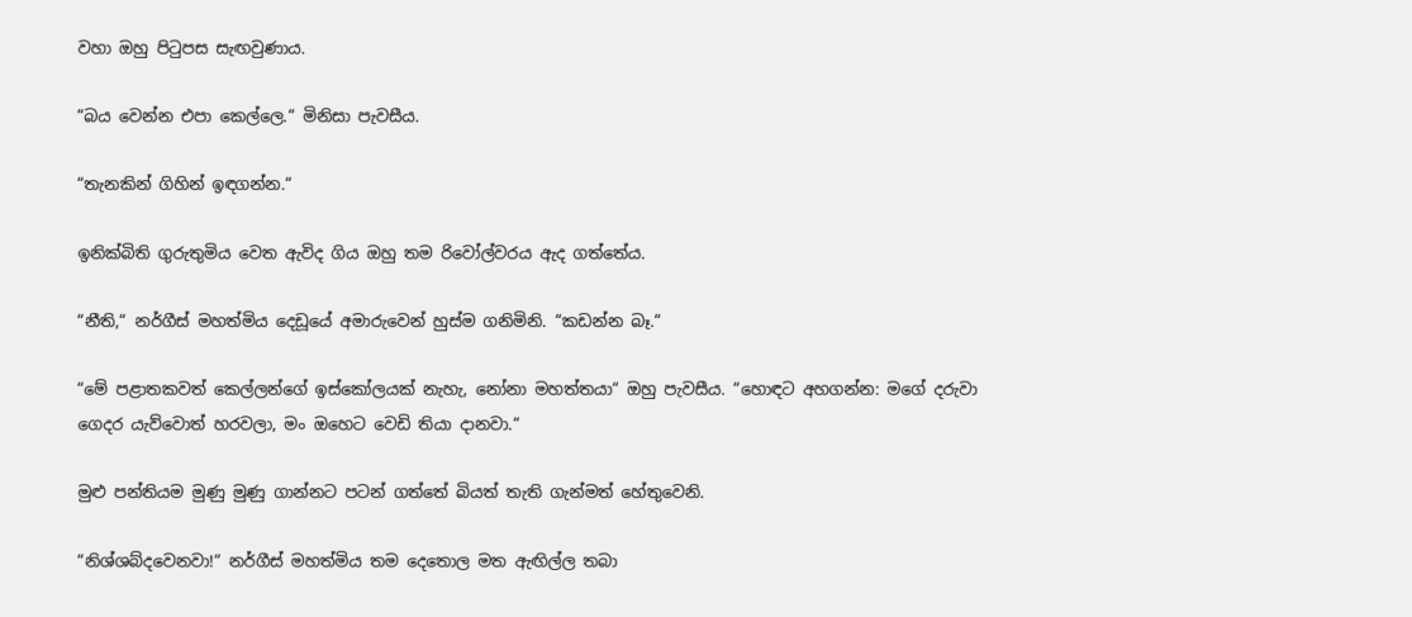වහා ඔහු පිටුපස සැඟවුණාය.

“බය වෙන්න එපා කෙල්ලෙ.“ මිනිසා පැවසීය.

“තැනකින් ගිහින් ඉඳගන්න.“

ඉනික්බිති ගුරුතුමිය වෙත ඇවිද ගිය ඔහු තම රිවෝල්වරය ඇද ගත්තේය.

“නීති,“ නර්ගීස් මහත්මිය දෙඩූයේ අමාරුවෙන් හුස්ම ගනිමිනි. “කඩන්න බෑ.“

“මේ පළාතකවත් කෙල්ලන්ගේ ඉස්කෝලයක් නැහැ, නෝනා මහත්තයා“ ඔහු පැවසීය. “හොඳට අහගන්න: මගේ දරුවා ගෙදර යැව්වොත් හරවලා, මං ඔහෙට වෙඩි තියා දානවා.“

මුළු පන්තියම මුණු මුණු ගාන්නට පටන් ගත්තේ බියත් තැති ගැන්මත් හේතුවෙනි.

“නිශ්ශබ්දවෙනවා!“ නර්ගීස් මහත්මිය තම දෙතොල මත ඇඟිල්ල තබා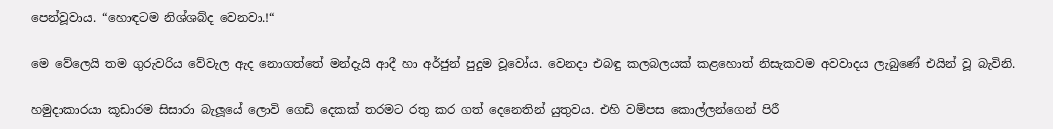පෙන්වූවාය. “හොඳටම නිශ්ශබ්ද වෙනවා.!“

මෙ වේලෙයි තම ගුරුවරිය වේවැල ඇද නොගත්තේ මන්දැයි ආදී හා අර්ජුන් පුදුම වූවෝය. වෙනදා එබඳු කලබලයක් කළහොත් නිසැකවම අවවාදය ලැබුණේ එයින් වූ බැවිනි.

හමුදාකාරයා කූඩාරම සිසාරා බැලූයේ ලොවි ගෙඩි දෙකක් තරමට රතු කර ගත් දෙනෙතින් යුතුවය. එහි වම්පස කොල්ලන්ගෙන් පිරී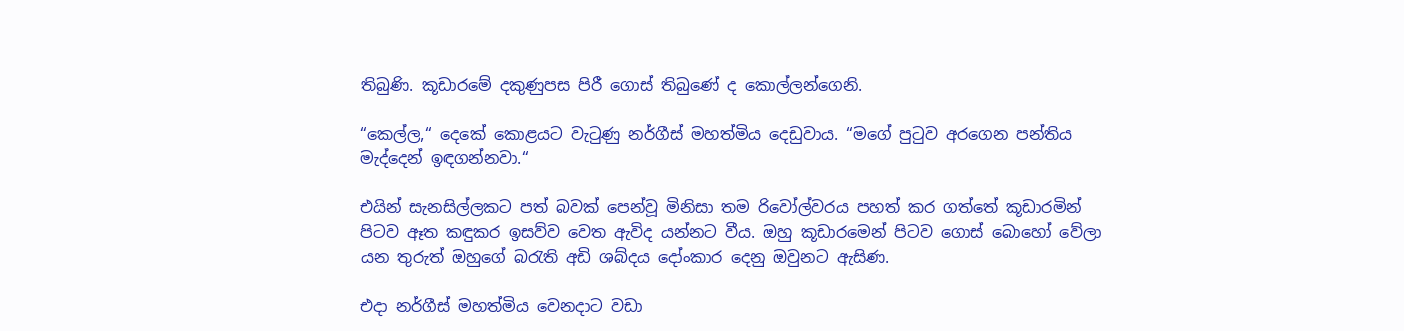තිබුණි. කූඩාරමේ දකුණුපස පිරී ගොස් තිබුණේ ද කොල්ලන්ගෙනි.

“කෙල්ල,“ දෙකේ කොළයට වැටුණු නර්ගීස් මහත්මිය දෙඩුවාය. “මගේ පුටුව අරගෙන පන්තිය මැද්දෙන් ඉඳගන්නවා.“

එයින් සැනසිල්ලකට පත් බවක් පෙන්වූ මිනිසා තම රිවෝල්වරය පහත් කර ගත්තේ කූඩාරමින් පිටව ඈත කඳුකර ඉසව්ව වෙත ඇවිද යන්නට වීය. ඔහු කූඩාරමෙන් පිටව ගොස් බොහෝ වේලා යන තුරුත් ඔහුගේ බරැති අඩි ශබ්දය දෝංකාර දෙනු ඔවුනට ඇසිණ.

එදා නර්ගීස් මහත්මිය වෙනදාට වඩා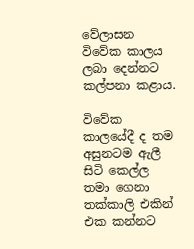වේලාසන විවේක කාලය ලබා දෙන්නට කල්පනා කළාය.

විවේක කාලයේදී ද තම අසුනටම ඇලී සිටි කෙල්ල තමා ගෙනා තක්කාලි එකින් එක කන්නට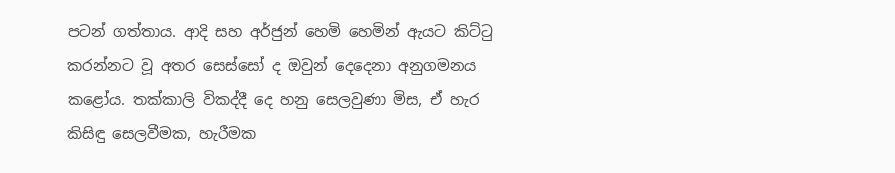පටන් ගත්තාය. ආදි සහ අර්ජුන් හෙමි හෙමින් ඇයට කිට්ටු කරන්නට වූ අතර සෙස්සෝ ද ඔවුන් දෙදෙනා අනුගමනය කළෝය. තක්කාලි විකද්දී දෙ හනු සෙලවුණා මිස, ඒ හැර කිසිඳු සෙලවීමක, හැරීමක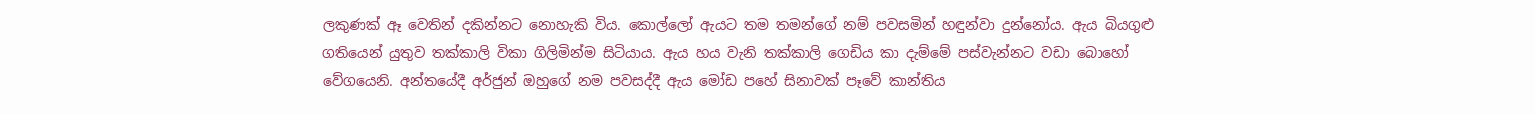ලකුණක් ඈ වෙතින් දකින්නට නොහැකි විය. කොල්ලෝ ඇයට තම තමන්ගේ නම් පවසමින් හඳුන්වා දුන්නෝය. ඇය බියගුළු ගතියෙන් යුතුව තක්කාලි විකා ගිලිමින්ම සිටියාය. ඇය හය වැනි තක්කාලි ගෙඩිය කා දැම්මේ පස්වැන්නට වඩා බොහෝ වේගයෙනි. අන්තයේදී අර්ජුන් ඔහුගේ නම පවසද්දී ඇය මෝඩ පහේ සිනාවක් පෑවේ කාන්තිය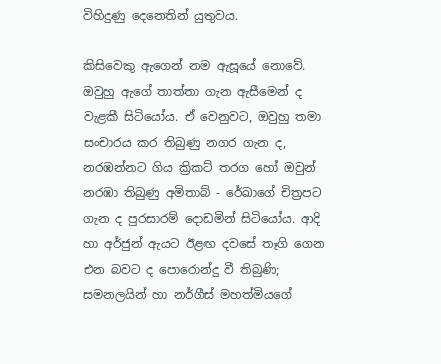විහිදුණු දෙනෙතින් යුතුවය.

කිසිවෙකු ඇගෙන් නම ඇසූයේ නොවේ. ඔවුහු ඇගේ තාත්තා ගැන ඇසීමෙන් ද වැළකී සිටියෝය. ඒ වෙනුවට, ඔවුහු තමා සංචාරය කර තිබුණු නගර ගැන ද, නරඹන්නට ගිය ක්‍රිකට් තරග හෝ ඔවුන් නරඹා තිබුණු අමිතාබ් - රේඛාගේ චිත්‍රපට ගැන ද පුරසාරම් දොඩමින් සිටියෝය. ආදි හා අර්ජුන් ඇයට ඊළඟ දවසේ තෑගි ගෙන එන බවට ද පොරොන්දු වී තිබුණි; සමනලයින් හා නර්ගීස් මහත්මියගේ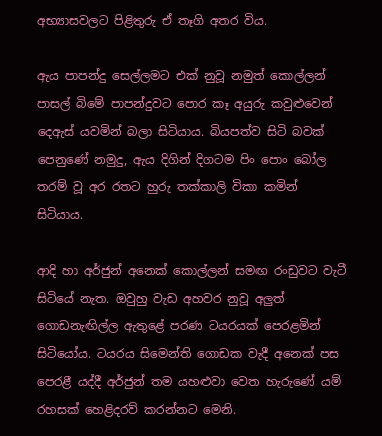අභ්‍යාසවලට පිළිතුරු ඒ තෑගි අතර විය.

ඇය පාපන්දු සෙල්ලමට එක් නුවූ නමුත් කොල්ලන් පාසල් බිමේ පාපන්දුවට පොර කෑ අයුරු කවුළුවෙන් දෙඇස් යවමින් බලා සිටියාය. බියපත්ව සිටි බවක් පෙනුණේ නමුදු, ඇය දිගින් දිගටම පිං පොං බෝල තරම් වූ අර රතට හුරු තක්කාලි විකා කමින් සිටියාය.

ආදි හා අර්ජුන් අනෙක් කොල්ලන් සමඟ රංඩුවට වැටී සිටියේ නැත. ඔවුහු වැඩ අහවර නුවූ අලුත් ගොඩනැඟිල්ල ඇතුළේ පරණ ටයරයක් පෙරළමින් සිටියෝය. ටයරය සිමෙන්ති ගොඩක වැදී අනෙක් පස පෙරළී යද්දී අර්ජුන් තම යහළුවා වෙත හැරුණේ යම් රහසක් හෙළිදරව් කරන්නට මෙනි.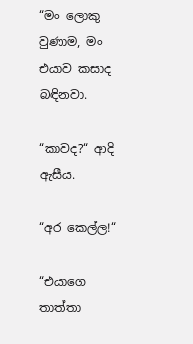“මං ලොකු වුණාම, මං එයාව කසාද බඳිනවා.

“කාවද?“ ආදි ඇසීය.

“අර කෙල්ල!“

“එයාගෙ තාත්තා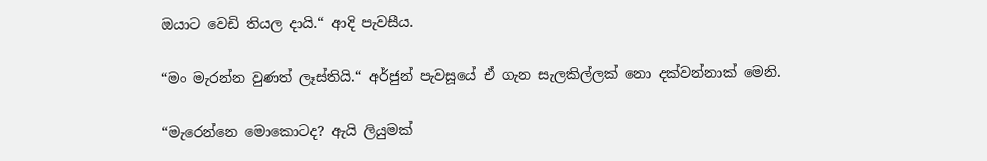ඔයාට වෙඩි තියල දායි.“ ආදි පැවසීය.

“මං මැරන්න වුණත් ලෑස්තියි.“ අර්ජුන් පැවසූයේ ඒ ගැන සැලකිල්ලක් නො දක්වන්නාක් මෙනි.

“මැරෙන්නෙ මොකොටද? ඇයි ලියුමක්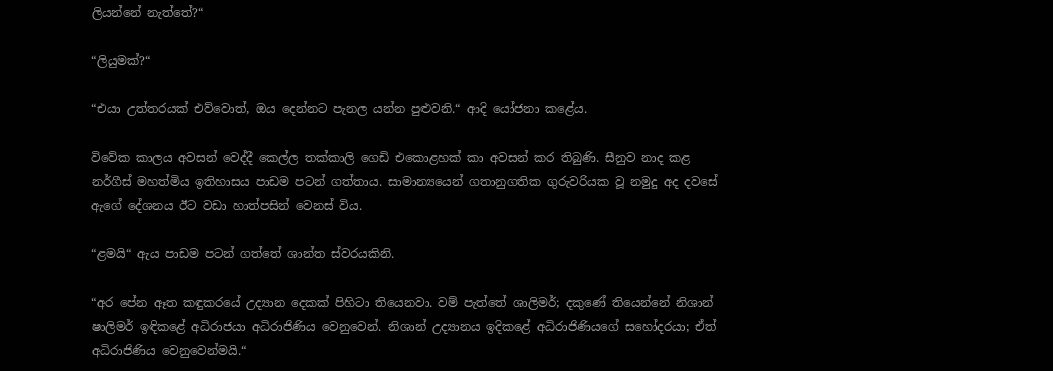ලියන්නේ නැත්තේ?“

“ලියුමක්?“

“එයා උත්තරයක් එව්වොත්, ඔය දෙන්නට පැනල යන්න පුළුවනි.“ ආදි යෝජනා කළේය.

විවේක කාලය අවසන් වෙද්දී කෙල්ල තක්කාලි ගෙඩි එකොළහක් කා අවසන් කර තිබුණි. සීනුව නාද කළ නර්ගීස් මහත්මිය ඉතිහාසය පාඩම පටන් ගත්තාය. සාමාන්‍යයෙන් ගතානුගතික ගුරුවරියක වූ නමුදු අද දවසේ ඇගේ දේශනය ඊට වඩා හාත්පසින් වෙනස් විය.

“ළමයි“ ඇය පාඩම පටන් ගත්තේ ශාන්ත ස්වරයකිනි.

“අර පේන ඈත කඳුකරයේ උද්‍යාන දෙකක් පිහිටා තියෙනවා. වම් පැත්තේ ශාලිමර්; දකුණේ තියෙන්නේ නිශාන් ෂාලිමර් ඉඳිකළේ අධිරාජයා අධිරාජිණිය වෙනුවෙන්. නිශාන් උද්‍යානය ඉදිකළේ අධිරාජිණියගේ සහෝදරයා; ඒත් අධිරාජිණිය වෙනුවෙන්මයි.“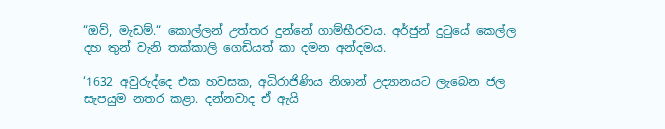“ඔව්, මැඩම්.“ කොල්ලන් උත්තර දුන්නේ ගාම්භීරවය. අර්ජුන් දුටුයේ කෙල්ල දහ තුන් වැනි තක්කාලි ගෙඩියත් කා දමන අන්දමය.

‘1632 අවුරුද්දෙ එක හවසක, අධිරාජිණිය නිශාන් උද්‍යානයට ලැබෙන ජල සැපයුම නතර කළා. දන්නවාද ඒ ඇයි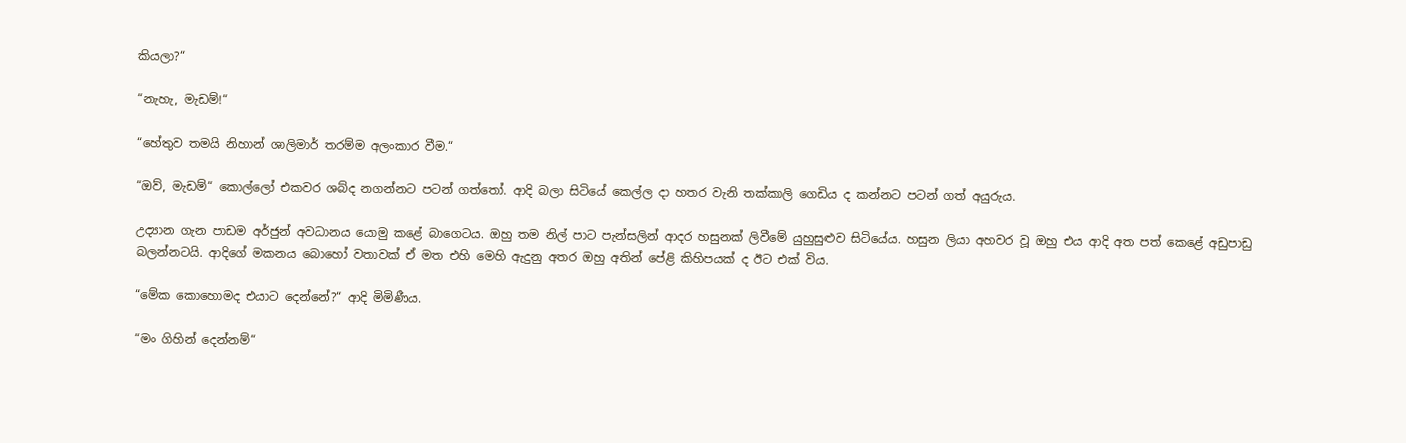කියලා?“

“නැහැ, මැඩම්!“

“හේතුව තමයි නිහාන් ශාලිමාර් තරම්ම අලංකාර වීම.“

“ඔව්, මැඩම්“ කොල්ලෝ එකවර ශබ්ද නගන්නට පටන් ගත්තෝ. ආදි බලා සිටියේ කෙල්ල දා හතර වැනි තක්කාලි ගෙඩිය ද කන්නට පටන් ගත් අයුරුය.

උද්‍යාන ගැන පාඩම අර්ජුන් අවධානය යොමු කළේ බාගෙටය. ඔහු තම නිල් පාට පැන්සලින් ආදර හසුනක් ලිවීමේ යුහුසුළුව සිටියේය. හසුන ලියා අහවර වූ ඔහු එය ආදි අත පත් කෙළේ අඩුපාඩු බලන්නටයි. ආදිගේ මකනය බොහෝ වතාවක් ඒ මත එහි මෙහි ඇදුනු අතර ඔහු අතින් පේළි කිහිපයක් ද ඊට එක් විය.

“මේක කොහොමද එයාට දෙන්නේ?“ ආදි මිමිණීය.

“මං ගිහින් දෙන්නම්“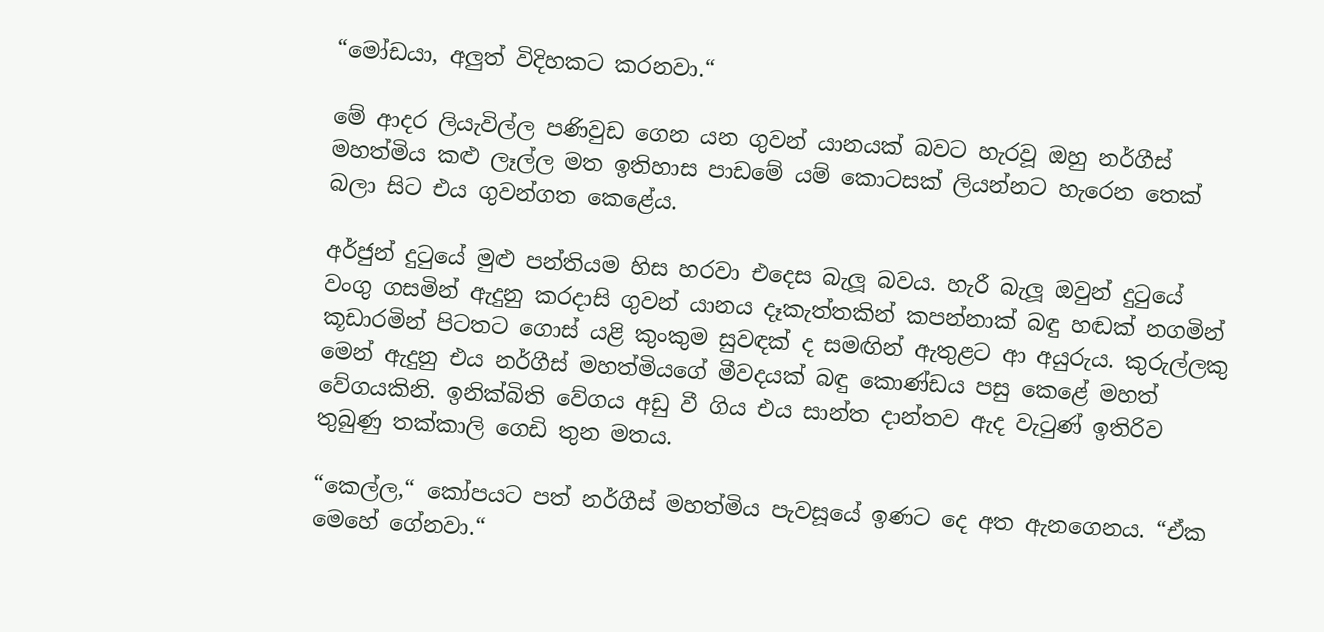“මෝඩයා, අලුත් විදිහකට කරනවා.“

මේ ආදර ලියැවිල්ල පණිවුඩ ගෙන යන ගුවන් යානයක් බවට හැරවූ ඔහු නර්ගීස් මහත්මිය කළු ලෑල්ල මත ඉතිහාස පාඩමේ යම් කොටසක් ලියන්නට හැරෙන තෙක් බලා සිට එය ගුවන්ගත කෙළේය.

අර්ජුන් දුටුයේ මුළු පන්තියම හිස හරවා එදෙස බැලූ බවය. හැරී බැලූ ඔවුන් දුටුයේ වංගු ගසමින් ඇදුනු කරදාසි ගුවන් යානය දෑකැත්තකින් කපන්නාක් බඳු හඬක් නගමින් කූඩාරමින් පිටතට ගොස් යළි කුංකුම සුවඳක් ද සමඟින් ඇතුළට ආ අයුරුය. කුරුල්ලකු මෙන් ඇදුනු එය නර්ගීස් මහත්මියගේ මීවදයක් බඳු කොණ්ඩය පසු කෙළේ මහත් වේගයකිනි. ඉනික්බිති වේගය අඩු වී ගිය එය සාන්ත දාන්තව ඇද වැටුණ් ඉතිරිව තුබුණු තක්කාලි ගෙඩි තුන මතය.

“කෙල්ල,“ කෝපයට පත් නර්ගීස් මහත්මිය පැවසූයේ ඉණට දෙ අත ඇනගෙනය. “ඒක මෙහේ ගේනවා.“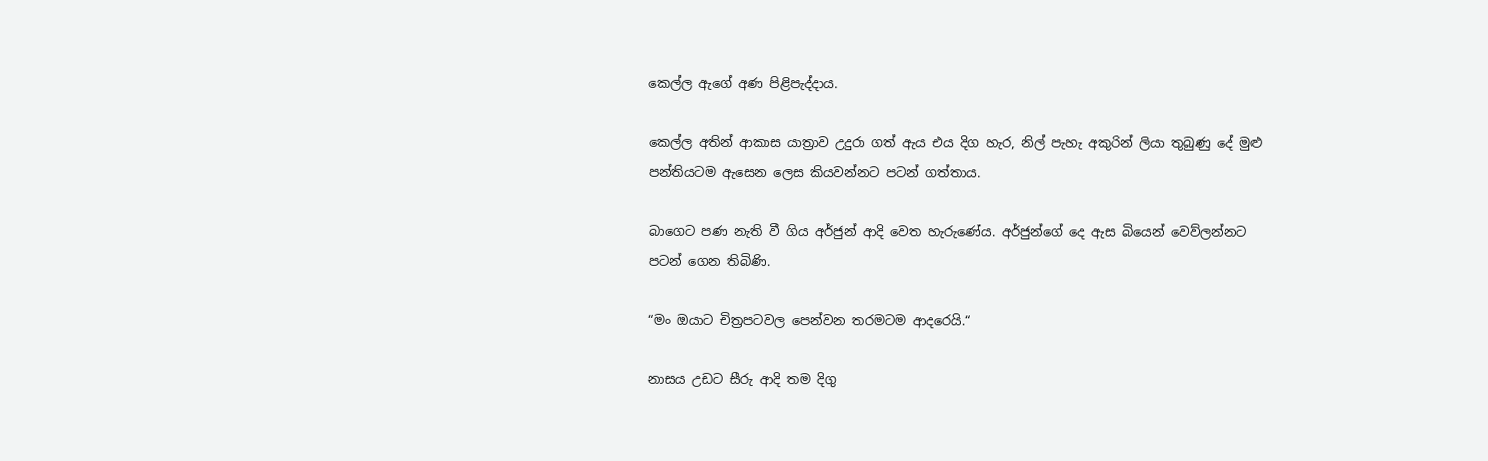කෙල්ල ඇගේ අණ පිළිපැද්දාය.

කෙල්ල අතින් ආකාස යාත්‍රාව උදුරා ගත් ඇය එය දිග හැර, නිල් පැහැ අකුරින් ලියා තුබුණු දේ මුළු පන්තියටම ඇසෙන ලෙස කියවන්නට පටන් ගත්තාය.

බාගෙට පණ නැති වී ගිය අර්ජුන් ආදි වෙත හැරුණේය. අර්ජුන්ගේ දෙ ඇස බියෙන් වෙව්ලන්නට පටන් ගෙන තිබිණි.

“මං ඔයාට චිත්‍රපටවල පෙන්වන තරමටම ආදරෙයි.“

නාසය උඩට සීරු ආදි තම දිගු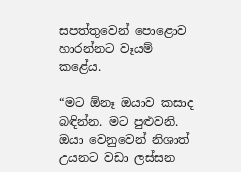සපත්තුවෙන් පොළොව හාරන්නට වෑයම් කළේය.

“මට ඕනෑ ඔයාව කසාද බඳින්න. මට පුළුවනි. ඔයා වෙනුවෙන් නිශාත් උයනට වඩා ලස්සන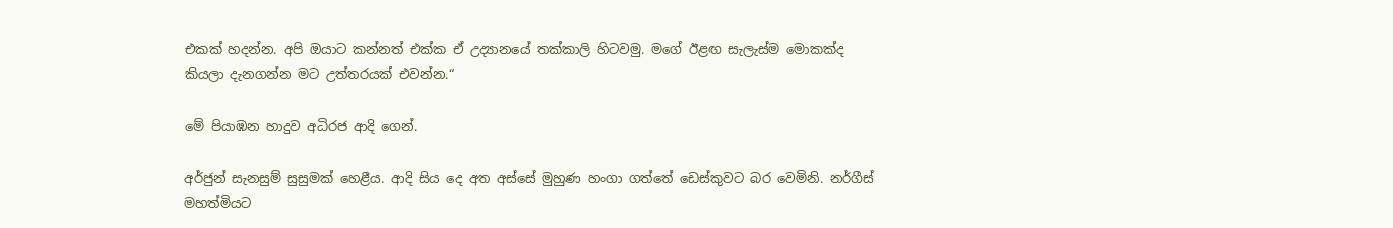එකක් හදන්න. අපි ඔයාට කන්නත් එක්ක ඒ උද්‍යානයේ තක්කාලි හිටවමු. මගේ ඊළඟ සැලැස්ම මොකක්ද කියලා දැනගන්න මට උත්තරයක් එවන්න.“

මේ පියාඹන හාදුව අධිරජ ආදි ගෙන්.

අර්ජුන් සැනසුම් සුසුමක් හෙළීය. ආදි සිය දෙ අත අස්සේ මුහුණ හංගා ගත්තේ ඩෙස්කුවට බර වෙමිනි. නර්ගීස් මහත්මියට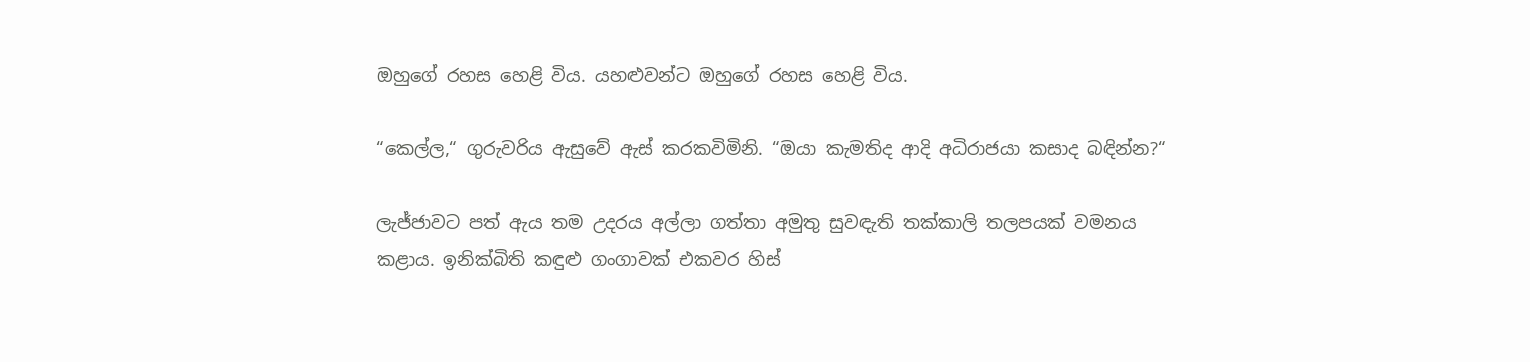ඔහුගේ රහස හෙළි විය. යහළුවන්ට ඔහුගේ රහස හෙළි විය.

“කෙල්ල,“ ගුරුවරිය ඇසුවේ ඇස් කරකවිමිනි. “ඔයා කැමතිද ආදි අධිරාජයා කසාද බඳින්න?“

ලැජ්ජාවට පත් ඇය තම උදරය අල්ලා ගත්තා අමුතු සුවඳැති තක්කාලි තලපයක් වමනය කළාය. ඉනික්බිති කඳුළු ගංගාවක් එකවර හිස්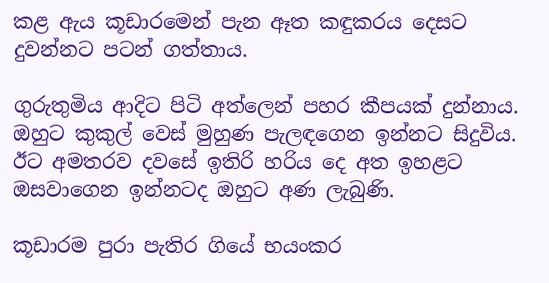කළ ඇය කූඩාරමෙන් පැන ඈත කඳුකරය දෙසට දුවන්නට පටන් ගත්තාය.

ගුරුතුමිය ආදිට පිටි අත්ලෙන් පහර කීපයක් දුන්නාය. ඔහුට කුකුල් වෙස් මුහුණ පැලඳගෙන ඉන්නට සිදුවිය. ඊට අමතරව දවසේ ඉතිරි හරිය දෙ අත ඉහළට ඔසවාගෙන ඉන්නටද ඔහුට අණ ලැබුණි.

කූඩාරම පුරා පැතිර ගියේ භයංකර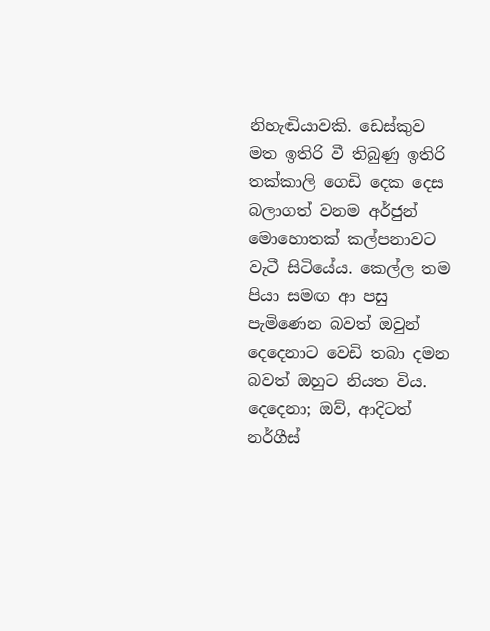නිහැඬියාවකි. ඩෙස්කුව මත ඉතිරි වී තිබුණු ඉතිරි තක්කාලි ගෙඩි දෙක දෙස බලාගත් වනම අර්ජුන් මොහොතක් කල්පනාවට වැටී සිටියේය. කෙල්ල තම පියා සමඟ ආ පසු පැමිණෙන බවත් ඔවුන් දෙදෙනාට වෙඩි තබා දමන බවත් ඔහුට නියත විය. දෙදෙනා; ඔව්, ආදිටත් නර්ගීස්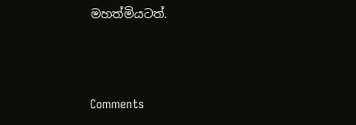මහත්මියටත්.





Comments